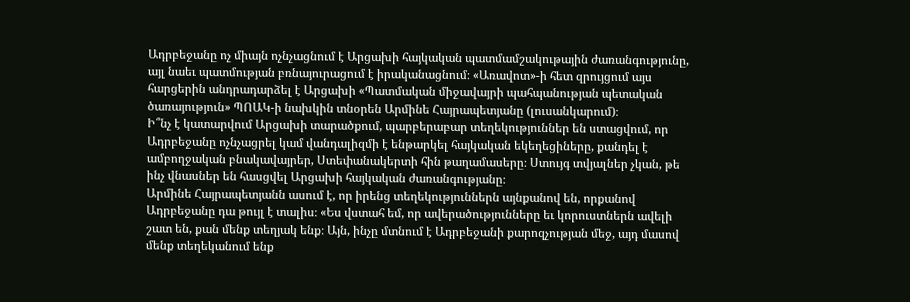Ադրբեջանը ոչ միայն ոչնչացնում է Արցախի հայկական պատմամշակութային ժառանգությունը, այլ նաեւ պատմության բռնայուրացում է իրականացնում։ «Առավոտ»-ի հետ զրույցում այս հարցերին անդրադարձել է Արցախի «Պատմական միջավայրի պահպանության պետական ծառայություն» ՊՈԱԿ-ի նախկին տնօրեն Արմինե Հայրապետյանը (լուսանկարում)։
Ի՞նչ է կատարվում Արցախի տարածքում, պարբերաբար տեղեկություններ են ստացվում, որ Ադրբեջանը ոչնչացրել կամ վանդալիզմի է ենթարկել հայկական եկեղեցիները, քանդել է ամբողջական բնակավայրեր, Ստեփանակերտի հին թաղամասերը։ Ստույգ տվյալներ չկան, թե ինչ վնասներ են հասցվել Արցախի հայկական ժառանգությանը։
Արմինե Հայրապետյանն ասում է, որ իրենց տեղեկություններն այնքանով են, որքանով Ադրբեջանը դա թույլ է տալիս։ «Ես վստահ եմ, որ ավերածությունները եւ կորուստներն ավելի շատ են, քան մենք տեղյակ ենք։ Այն, ինչը մտնում է Ադրբեջանի քարոզչության մեջ, այդ մասով մենք տեղեկանում ենք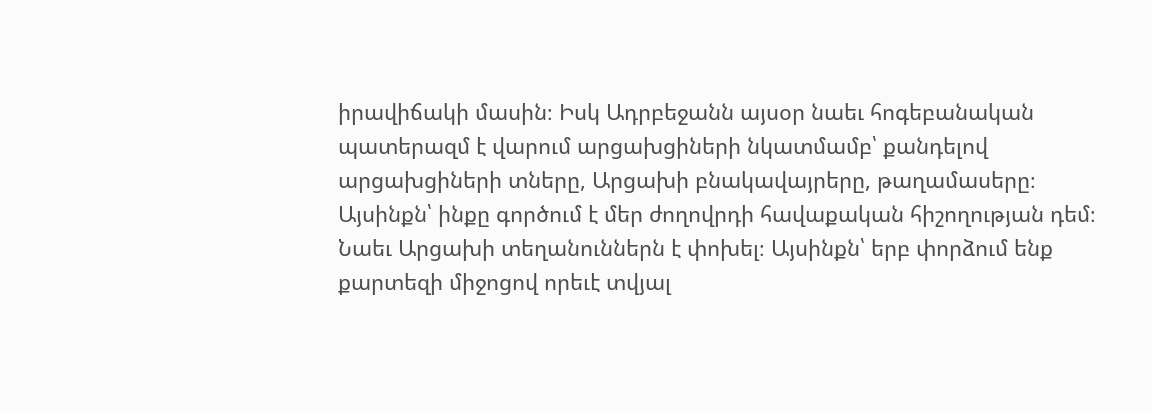իրավիճակի մասին։ Իսկ Ադրբեջանն այսօր նաեւ հոգեբանական պատերազմ է վարում արցախցիների նկատմամբ՝ քանդելով արցախցիների տները, Արցախի բնակավայրերը, թաղամասերը։ Այսինքն՝ ինքը գործում է մեր ժողովրդի հավաքական հիշողության դեմ։ Նաեւ Արցախի տեղանուններն է փոխել։ Այսինքն՝ երբ փորձում ենք քարտեզի միջոցով որեւէ տվյալ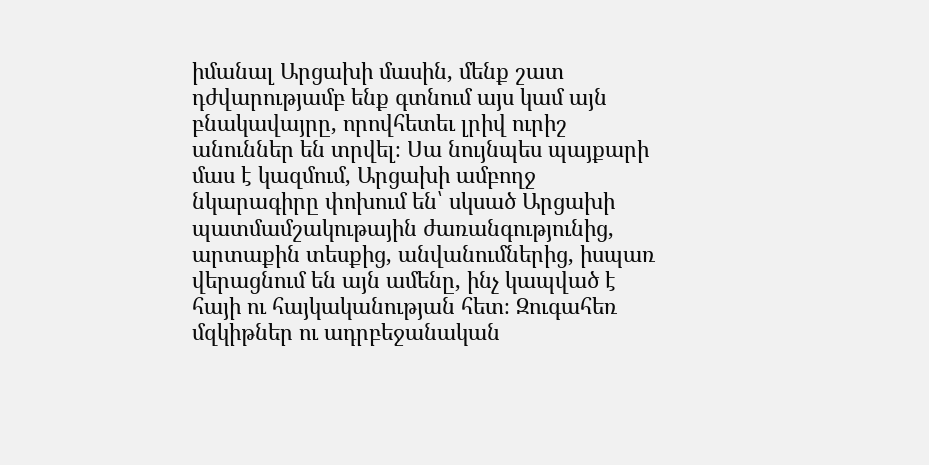իմանալ Արցախի մասին, մենք շատ դժվարությամբ ենք գտնում այս կամ այն բնակավայրը, որովհետեւ լրիվ ուրիշ անուններ են տրվել։ Սա նույնպես պայքարի մաս է կազմում, Արցախի ամբողջ նկարագիրը փոխում են՝ սկսած Արցախի պատմամշակութային ժառանգությունից, արտաքին տեսքից, անվանումներից, իսպառ վերացնում են այն ամենը, ինչ կապված է հայի ու հայկականության հետ։ Զուգահեռ մզկիթներ ու ադրբեջանական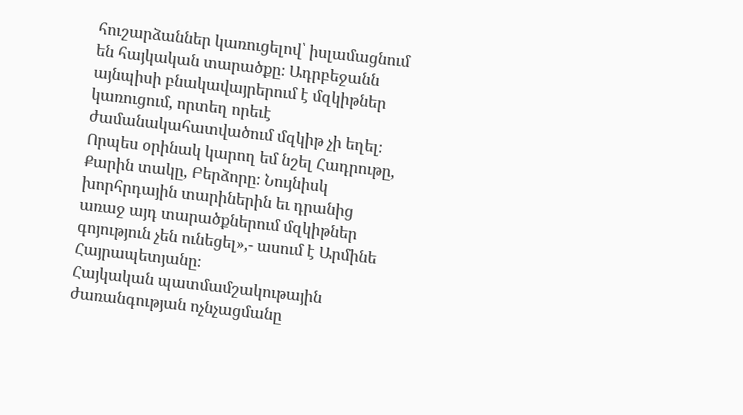հուշարձաններ կառուցելով՝ իսլամացնում են հայկական տարածքը։ Ադրբեջանն այնպիսի բնակավայրերում է մզկիթներ կառուցում, որտեղ որեւէ ժամանակահատվածում մզկիթ չի եղել։ Որպես օրինակ կարող եմ նշել Հադրութը, Քարին տակը, Բերձորը։ Նույնիսկ խորհրդային տարիներին եւ դրանից առաջ այդ տարածքներում մզկիթներ գոյություն չեն ունեցել»,- ասում է Արմինե Հայրապետյանը։
Հայկական պատմամշակութային ժառանգության ոչնչացմանը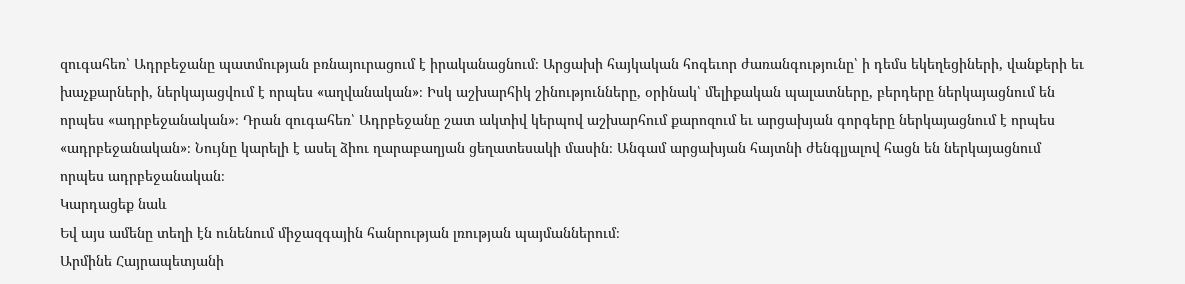զուգահեռ՝ Ադրբեջանը պատմության բռնայուրացում է իրականացնում։ Արցախի հայկական հոգեւոր ժառանգությունը՝ ի դեմս եկեղեցիների, վանքերի եւ խաչքարների, ներկայացվում է որպես «աղվանական»։ Իսկ աշխարհիկ շինությունները, օրինակ՝ մելիքական պալատները, բերդերը ներկայացնում են որպես «ադրբեջանական»։ Դրան զուգահեռ՝ Ադրբեջանը շատ ակտիվ կերպով աշխարհում քարոզում եւ արցախյան գորգերը ներկայացնում է որպես «ադրբեջանական»։ Նույնը կարելի է ասել ձիու ղարաբաղյան ցեղատեսակի մասին։ Անգամ արցախյան հայտնի ժենգլյալով հացն են ներկայացնում որպես ադրբեջանական։
Կարդացեք նաև
Եվ այս ամենը տեղի էն ունենում միջազգային հանրության լռության պայմաններում։
Արմինե Հայրապետյանի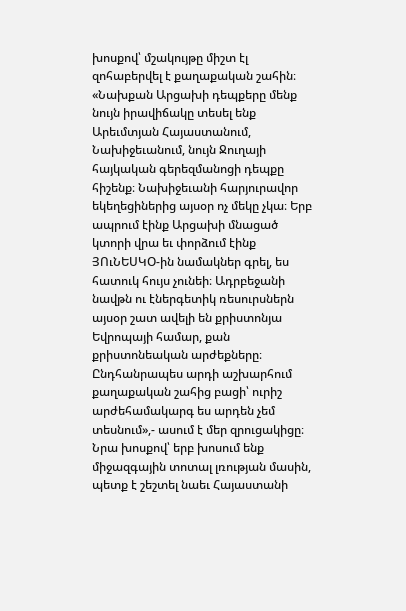խոսքով՝ մշակույթը միշտ էլ զոհաբերվել է քաղաքական շահին։ «Նախքան Արցախի դեպքերը մենք նույն իրավիճակը տեսել ենք Արեւմտյան Հայաստանում, Նախիջեւանում, նույն Ջուղայի հայկական գերեզմանոցի դեպքը հիշենք։ Նախիջեւանի հարյուրավոր եկեղեցիներից այսօր ոչ մեկը չկա։ Երբ ապրում էինք Արցախի մնացած կտորի վրա եւ փորձում էինք ՅՈւՆԵՍԿՕ-ին նամակներ գրել, ես հատուկ հույս չունեի։ Ադրբեջանի նավթն ու էներգետիկ ռեսուրսներն այսօր շատ ավելի են քրիստոնյա Եվրոպայի համար, քան քրիստոնեական արժեքները։ Ընդհանրապես արդի աշխարհում քաղաքական շահից բացի՝ ուրիշ արժեհամակարգ ես արդեն չեմ տեսնում»,- ասում է մեր զրուցակիցը։
Նրա խոսքով՝ երբ խոսում ենք միջազգային տոտալ լռության մասին, պետք է շեշտել նաեւ Հայաստանի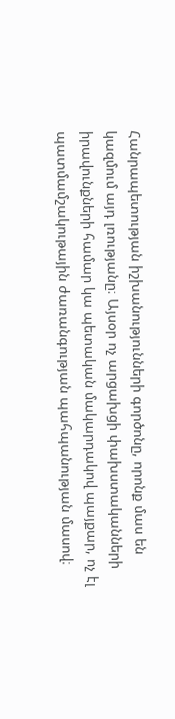Հանրապետության իշխանությունների գործոնը, որոնք մաս են կազմում այդ լռությանը։ Այսօր ոչ արցախցի փախստականների իրավունքների համար կա պետական մակարդակով պայքար, ոչ էլ պատմամշակութային ժառանգության պահպանության մասով։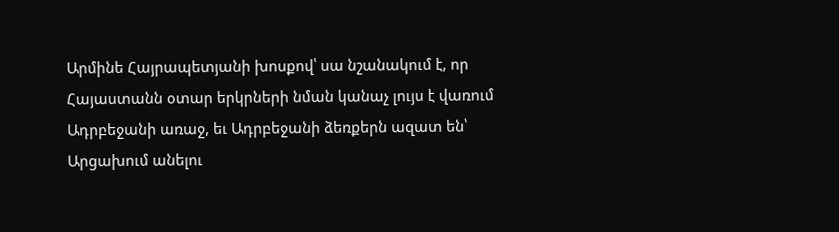Արմինե Հայրապետյանի խոսքով՝ սա նշանակում է, որ Հայաստանն օտար երկրների նման կանաչ լույս է վառում Ադրբեջանի առաջ, եւ Ադրբեջանի ձեռքերն ազատ են՝ Արցախում անելու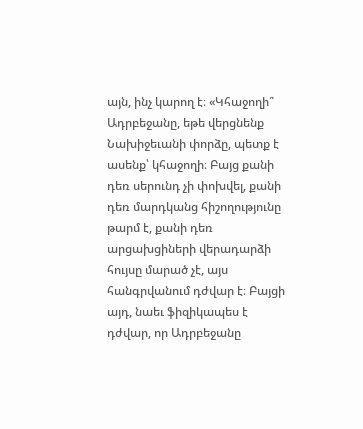այն, ինչ կարող է։ «Կհաջողի՞ Ադրբեջանը, եթե վերցնենք Նախիջեւանի փորձը, պետք է ասենք՝ կհաջողի։ Բայց քանի դեռ սերունդ չի փոխվել, քանի դեռ մարդկանց հիշողությունը թարմ է, քանի դեռ արցախցիների վերադարձի հույսը մարած չէ, այս հանգրվանում դժվար է։ Բայցի այդ, նաեւ ֆիզիկապես է դժվար, որ Ադրբեջանը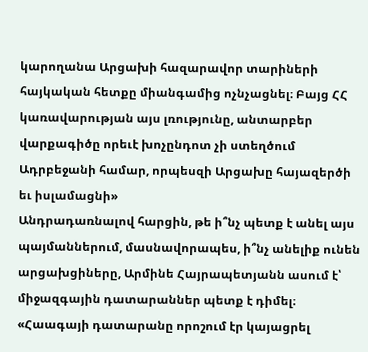կարողանա Արցախի հազարավոր տարիների հայկական հետքը միանգամից ոչնչացնել։ Բայց ՀՀ կառավարության այս լռությունը, անտարբեր վարքագիծը որեւէ խոչընդոտ չի ստեղծում Ադրբեջանի համար, որպեսզի Արցախը հայազերծի եւ իսլամացնի»
Անդրադառնալով հարցին, թե ի՞նչ պետք է անել այս պայմաններում, մասնավորապես, ի՞նչ անելիք ունեն արցախցիները, Արմինե Հայրապետյանն ասում է՝ միջազգային դատարաններ պետք է դիմել։ «Հաագայի դատարանը որոշում էր կայացրել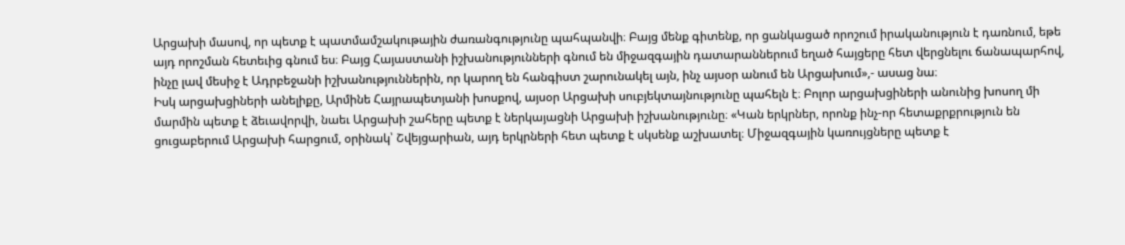Արցախի մասով, որ պետք է պատմամշակութային ժառանգությունը պահպանվի։ Բայց մենք գիտենք, որ ցանկացած որոշում իրականություն է դառնում, եթե այդ որոշման հետեւից գնում ես։ Բայց Հայաստանի իշխանությունների գնում են միջազգային դատարաններում եղած հայցերը հետ վերցնելու ճանապարհով, ինչը լավ մեսիջ է Ադրբեջանի իշխանություններին, որ կարող են հանգիստ շարունակել այն, ինչ այսօր անում են Արցախում»,- ասաց նա։
Իսկ արցախցիների անելիքը, Արմինե Հայրապետյանի խոսքով, այսօր Արցախի սուբյեկտայնությունը պահելն է։ Բոլոր արցախցիների անունից խոսող մի մարմին պետք է ձեւավորվի, նաեւ Արցախի շահերը պետք է ներկայացնի Արցախի իշխանությունը։ «Կան երկրներ, որոնք ինչ-որ հետաքրքրություն են ցուցաբերում Արցախի հարցում, օրինակ՝ Շվեյցարիան, այդ երկրների հետ պետք է սկսենք աշխատել։ Միջազգային կառույցները պետք է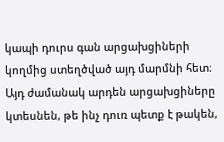կապի դուրս գան արցախցիների կողմից ստեղծված այդ մարմնի հետ։ Այդ ժամանակ արդեն արցախցիները կտեսնեն, թե ինչ դուռ պետք է թակեն,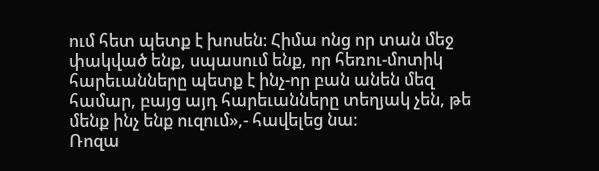ում հետ պետք է խոսեն։ Հիմա ոնց որ տան մեջ փակված ենք, սպասում ենք, որ հեռու-մոտիկ հարեւանները պետք է ինչ-որ բան անեն մեզ համար, բայց այդ հարեւանները տեղյակ չեն, թե մենք ինչ ենք ուզում»,- հավելեց նա։
Ռոզա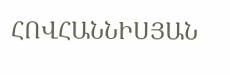ՀՈՎՀԱՆՆԻՍՅԱՆ